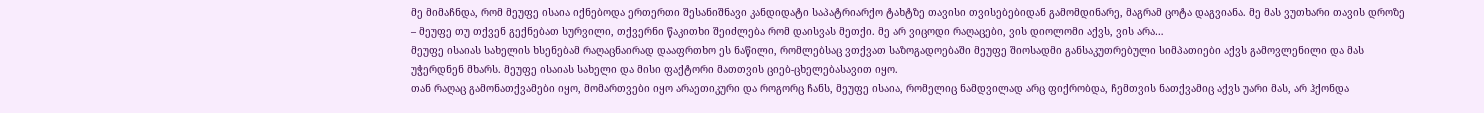მე მიმაჩნდა, რომ მეუფე ისაია იქნებოდა ერთერთი შესანიშნავი კანდიდატი საპატრიარქო ტახტზე თავისი თვისებებიდან გამომდინარე, მაგრამ ცოტა დაგვიანა. მე მას ვუთხარი თავის დროზე – მეუფე თუ თქვენ გექნებათ სურვილი, თქვერნი წაკითხი შეიძლება რომ დაისვას მეთქი. მე არ ვიცოდი რაღაცები, ვის დიოლომი აქვს, ვის არა…
მეუფე ისაიას სახელის ხსენებამ რაღაცნაირად დააფრთხო ეს ნაწილი, რომლებსაც ვთქვათ საზოგადოებაში მეუფე შიოსადმი განსაკუთრებული სიმპათიები აქვს გამოვლენილი და მას უჭერდნენ მხარს. მეუფე ისაიას სახელი და მისი ფაქტორი მათთვის ციებ-ცხელებასავით იყო.
თან რაღაც გამონათქვამები იყო, მომართვები იყო არაეთიკური და როგორც ჩანს, მეუფე ისაია, რომელიც ნამდვილად არც ფიქრობდა, ჩემთვის ნათქვამიც აქვს უარი მას, არ ჰქონდა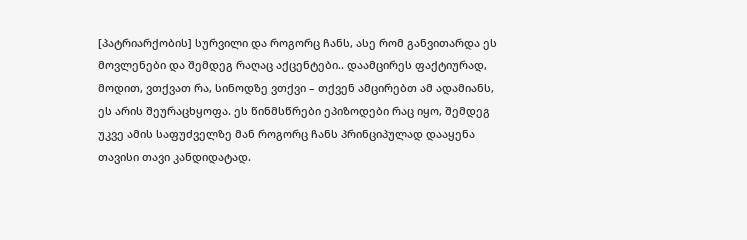[პატრიარქობის] სურვილი და როგორც ჩანს, ასე რომ განვითარდა ეს მოვლენები და შემდეგ რაღაც აქცენტები.. დაამცირეს ფაქტიურად, მოდით, ვთქვათ რა, სინოდზე ვთქვი – თქვენ ამცირებთ ამ ადამიანს, ეს არის შეურაცხყოფა. ეს წინმსწრები ეპიზოდები რაც იყო, შემდეგ უკვე ამის საფუძველზე მან როგორც ჩანს პრინციპულად დააყენა თავისი თავი კანდიდატად.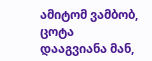ამიტომ ვამბობ, ცოტა დააგვიანა მან,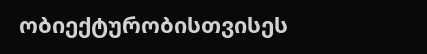ობიექტურობისთვისეს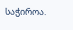საჭიროა.